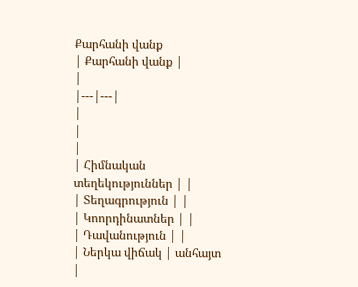Քարհանի վանք
| Քարհանի վանք |
|
|---|---|
|
|
|
| Հիմնական տեղեկություններ | |
| Տեղագրություն | |
| Կոորդինատներ | |
| Դավանություն | |
| Ներկա վիճակ | անհայտ |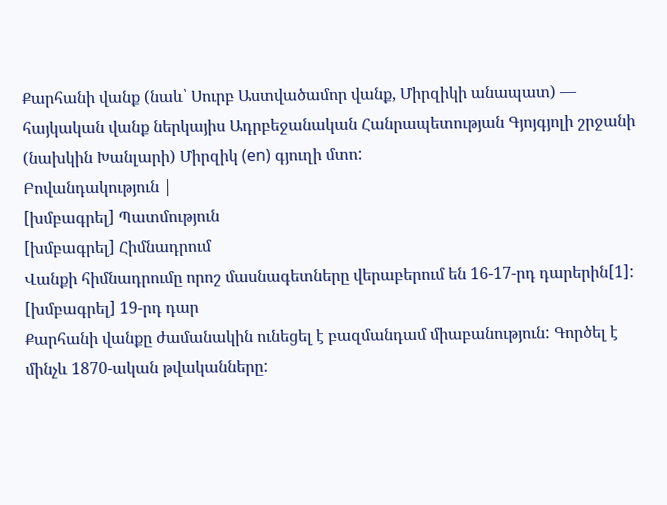Քարհանի վանք (նաև՝ Սուրբ Աստվածամոր վանք, Միրզիկի անապատ) — հայկական վանք ներկայիս Ադրբեջանական Հանրապետության Գյոյգյոլի շրջանի (նախկին Խանլարի) Միրզիկ (en) գյուղի մտո:
Բովանդակություն |
[խմբագրել] Պատմություն
[խմբագրել] Հիմնադրում
Վանքի հիմնադրումը որոշ մասնագետները վերաբերում են 16-17-րդ դարերին[1]:
[խմբագրել] 19-րդ դար
Քարհանի վանքը ժամանակին ունեցել է բազմանդամ միաբանություն: Գործել է մինչև 1870-ական թվականները: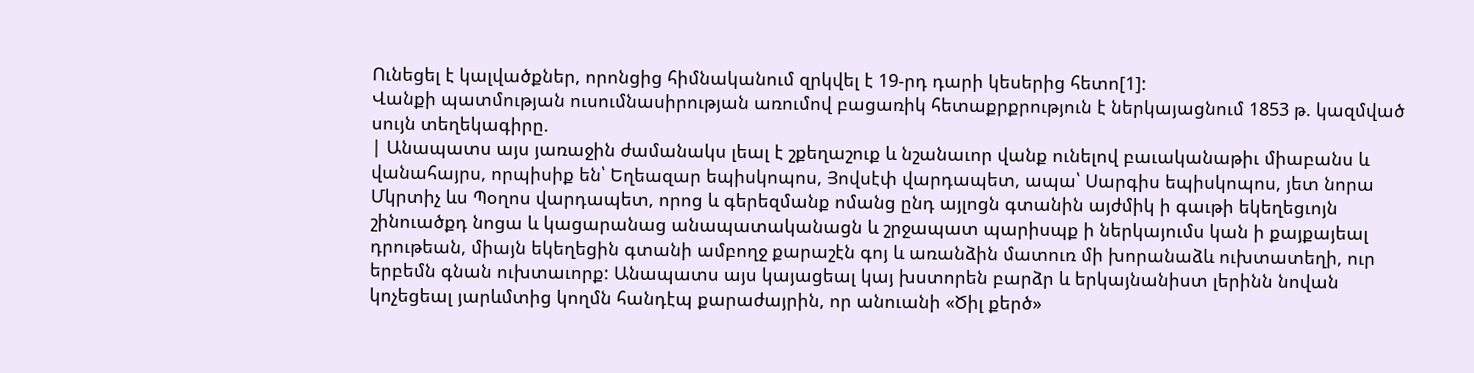Ունեցել է կալվածքներ, որոնցից հիմնականում զրկվել է 19-րդ դարի կեսերից հետո[1]:
Վանքի պատմության ուսումնասիրության առումով բացառիկ հետաքրքրություն է ներկայացնում 1853 թ. կազմված սույն տեղեկագիրը.
| Անապատս այս յառաջին ժամանակս լեալ է շքեղաշուք և նշանաւոր վանք ունելով բաւականաթիւ միաբանս և վանահայրս, որպիսիք են՝ Եղեազար եպիսկոպոս, Յովսէփ վարդապետ, ապա՝ Սարգիս եպիսկոպոս, յետ նորա Մկրտիչ ևս Պօղոս վարդապետ, որոց և գերեզմանք ոմանց ընդ այլոցն գտանին այժմիկ ի գաւթի եկեղեցւոյն շինուածքդ նոցա և կացարանաց անապատականացն և շրջապատ պարիսպք ի ներկայումս կան ի քայքայեալ դրութեան, միայն եկեղեցին գտանի ամբողջ քարաշէն գոյ և առանձին մատուռ մի խորանաձև ուխտատեղի, ուր երբեմն գնան ուխտաւորք: Անապատս այս կայացեալ կայ խստորեն բարձր և երկայնանիստ լերինն նովան կոչեցեալ յարևմտից կողմն հանդէպ քարաժայրին, որ անուանի «Ծիլ քերծ»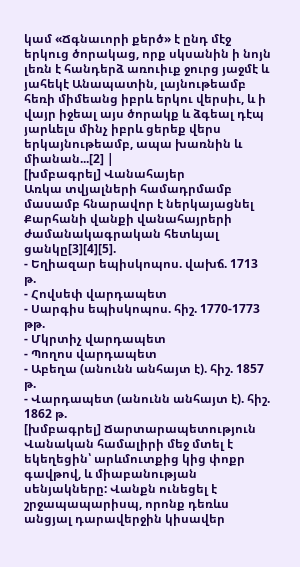կամ «Ճգնաւորի քերծ» է ընդ մէջ երկուց ծորակաց, որք սկսանին ի նոյն լեռն է հանդերձ առուիւք ջուրց յաջմէ և յահեկէ Անապատին, լայնութեամբ հեռի միմեանց իբրև երկու վերսիւ, և ի վայր իջեալ այս ծորակք և ձգեալ դէպ յարևելս մինչ իբրև ցերեք վերս երկայնութեամբ, ապա խառնին և միանան...[2] |
[խմբագրել] Վանահայեր
Առկա տվյալների համադրմամբ մասամբ հնարավոր է ներկայացնել Քարհանի վանքի վանահայրերի ժամանակագրական հետևյալ ցանկը[3][4][5].
- Եղիազար եպիսկոպոս. վախճ. 1713 թ.
- Հովսեփ վարդապետ
- Սարգիս եպիսկոպոս. հիշ. 1770-1773 թթ.
- Մկրտիչ վարդապետ
- Պողոս վարդապետ
- Աբեղա (անունն անհայտ է). հիշ. 1857 թ.
- Վարդապետ (անունն անհայտ է). հիշ. 1862 թ.
[խմբագրել] Ճարտարապետություն
Վանական համալիրի մեջ մտել է եկեղեցին՝ արևմուտքից կից փոքր գավթով, և միաբանության սենյակները: Վանքն ունեցել է շրջապապարիսպ, որոնք դեռևս անցյալ դարավերջին կիսավեր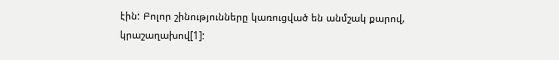էին: Բոլոր շինությունները կառուցված են անմշակ քարով, կրաշաղախով[1]: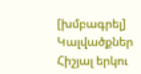[խմբագրել] Կալվածքներ
Հիշյալ երկու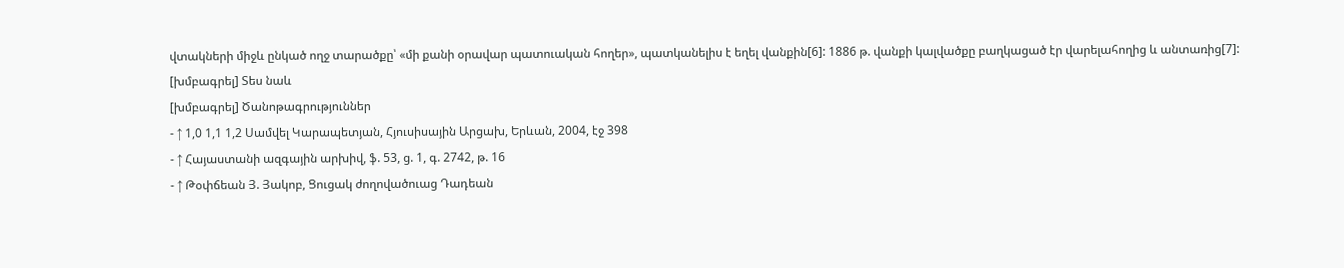վտակների միջև ընկած ողջ տարածքը՝ «մի քանի օրավար պատուական հողեր», պատկանելիս է եղել վանքին[6]: 1886 թ. վանքի կալվածքը բաղկացած էր վարելահողից և անտառից[7]:
[խմբագրել] Տես նաև
[խմբագրել] Ծանոթագրություններ
- ↑ 1,0 1,1 1,2 Սամվել Կարապետյան, Հյուսիսային Արցախ, Երևան, 2004, էջ 398
- ↑ Հայաստանի ազգային արխիվ, ֆ. 53, ց. 1, գ. 2742, թ. 16
- ↑ Թօփճեան Յ. Յակոբ, Ցուցակ ժողովածուաց Դադեան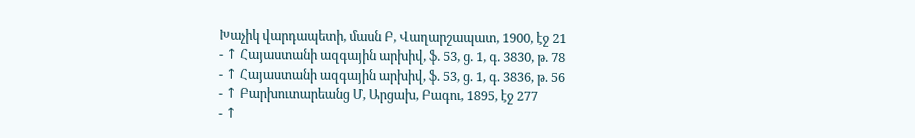Խաչիկ վարդապետի, մասն Բ, Վաղարշապատ, 1900, էջ 21
- ↑ Հայաստանի ազգային արխիվ, ֆ. 53, ց. 1, գ. 3830, թ. 78
- ↑ Հայաստանի ազգային արխիվ, ֆ. 53, ց. 1, գ. 3836, թ. 56
- ↑ Բարխուտարեանց Մ, Արցախ, Բագու, 1895, էջ 277
- ↑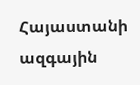Հայաստանի ազգային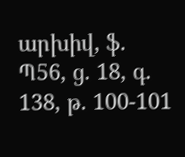արխիվ, ֆ. Պ56, ց. 18, գ. 138, թ. 100-101